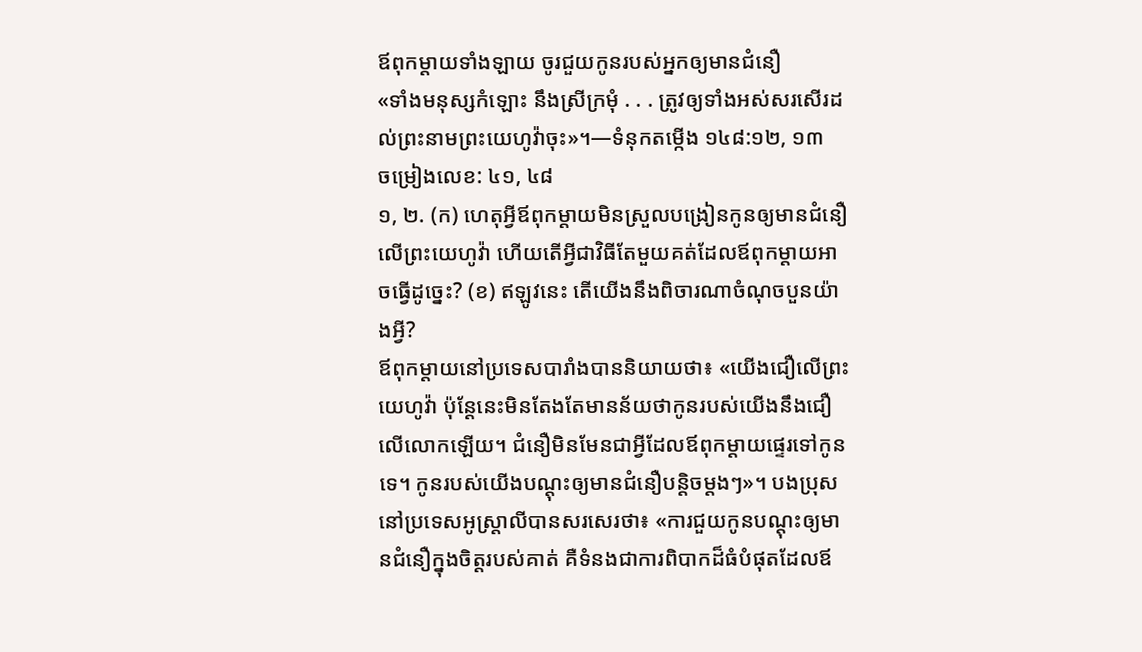ឪពុកម្ដាយទាំងឡាយ ចូរជួយកូនរបស់អ្នកឲ្យមានជំនឿ
«ទាំងមនុស្សកំឡោះ នឹងស្រីក្រមុំ . . . ត្រូវឲ្យទាំងអស់សរសើរដល់ព្រះនាមព្រះយេហូវ៉ាចុះ»។—ទំនុកតម្កើង ១៤៨:១២, ១៣
ចម្រៀងលេខ: ៤១, ៤៨
១, ២. (ក) ហេតុអ្វីឪពុកម្ដាយមិនស្រួលបង្រៀនកូនឲ្យមានជំនឿលើព្រះយេហូវ៉ា ហើយតើអ្វីជាវិធីតែមួយគត់ដែលឪពុកម្ដាយអាចធ្វើដូច្នេះ? (ខ) ឥឡូវនេះ តើយើងនឹងពិចារណាចំណុចបួនយ៉ាងអ្វី?
ឪពុកម្ដាយនៅប្រទេសបារាំងបាននិយាយថា៖ «យើងជឿលើព្រះយេហូវ៉ា ប៉ុន្ដែនេះមិនតែងតែមានន័យថាកូនរបស់យើងនឹងជឿលើលោកឡើយ។ ជំនឿមិនមែនជាអ្វីដែលឪពុកម្ដាយផ្ទេរទៅកូនទេ។ កូនរបស់យើងបណ្ដុះឲ្យមានជំនឿបន្ដិចម្ដងៗ»។ បងប្រុសនៅប្រទេសអូស្ត្រាលីបានសរសេរថា៖ «ការជួយកូនបណ្ដុះឲ្យមានជំនឿក្នុងចិត្ដរបស់គាត់ គឺទំនងជាការពិបាកដ៏ធំបំផុតដែលឪ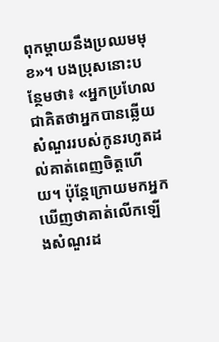ពុកម្ដាយនឹងប្រឈមមុខ»។ បងប្រុសនោះបន្ថែមថា៖ «អ្នកប្រហែលជាគិតថាអ្នកបានឆ្លើយសំណួររបស់កូនរហូតដល់គាត់ពេញចិត្ដហើយ។ ប៉ុន្ដែក្រោយមកអ្នកឃើញថាគាត់លើកឡើងសំណួរដ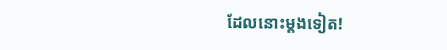ដែលនោះម្ដងទៀត!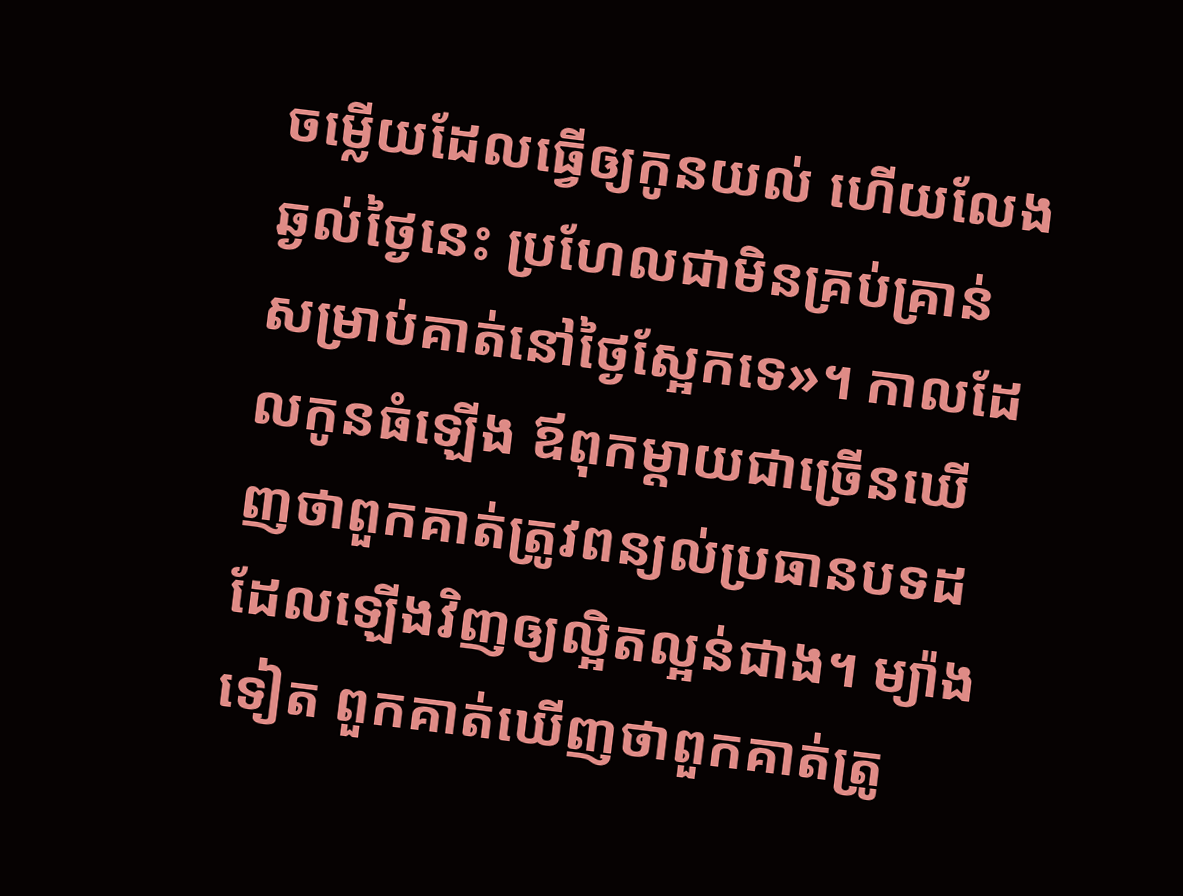ចម្លើយដែលធ្វើឲ្យកូនយល់ ហើយលែងឆ្ងល់ថ្ងៃនេះ ប្រហែលជាមិនគ្រប់គ្រាន់សម្រាប់គាត់នៅថ្ងៃស្អែកទេ»។ កាលដែលកូនធំឡើង ឪពុកម្ដាយជាច្រើនឃើញថាពួកគាត់ត្រូវពន្យល់ប្រធានបទដដែលឡើងវិញឲ្យល្អិតល្អន់ជាង។ ម្យ៉ាងទៀត ពួកគាត់ឃើញថាពួកគាត់ត្រូ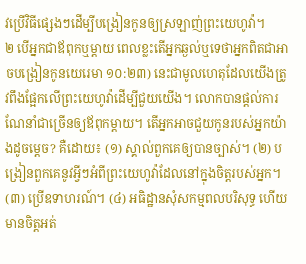វប្រើវិធីផ្សេងៗដើម្បីបង្រៀនកូនឲ្យស្រឡាញ់ព្រះយេហូវ៉ា។
២ បើអ្នកជាឪពុកឬម្ដាយ ពេលខ្លះតើអ្នកឆ្ងល់ឬទេថាអ្នកពិតជាអាចបង្រៀនកូនយេរេមា ១០:២៣) នេះជាមូលហេតុដែលយើងត្រូវពឹងផ្អែកលើព្រះយេហូវ៉ាដើម្បីជួយយើង។ លោកបានផ្ដល់ការណែនាំជាច្រើនឲ្យឪពុកម្ដាយ។ តើអ្នកអាចជួយកូនរបស់អ្នកយ៉ាងដូចម្ដេច? គឺដោយ៖ (១) ស្គាល់ពួកគេឲ្យបានច្បាស់។ (២) បង្រៀនពួកគេនូវអ្វីៗអំពីព្រះយេហូវ៉ាដែលនៅក្នុងចិត្ដរបស់អ្នក។ (៣) ប្រើឧទាហរណ៍។ (៤) អធិដ្ឋានសុំសកម្មពលបរិសុទ្ធ ហើយមានចិត្ដអត់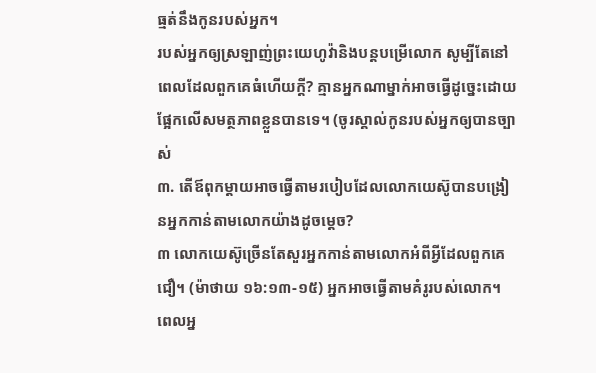ធ្មត់នឹងកូនរបស់អ្នក។
របស់អ្នកឲ្យស្រឡាញ់ព្រះយេហូវ៉ានិងបន្ដបម្រើលោក សូម្បីតែនៅពេលដែលពួកគេធំហើយក្ដី? គ្មានអ្នកណាម្នាក់អាចធ្វើដូច្នេះដោយផ្អែកលើសមត្ថភាពខ្លួនបានទេ។ (ចូរស្គាល់កូនរបស់អ្នកឲ្យបានច្បាស់
៣. តើឪពុកម្ដាយអាចធ្វើតាមរបៀបដែលលោកយេស៊ូបានបង្រៀនអ្នកកាន់តាមលោកយ៉ាងដូចម្ដេច?
៣ លោកយេស៊ូច្រើនតែសួរអ្នកកាន់តាមលោកអំពីអ្វីដែលពួកគេជឿ។ (ម៉ាថាយ ១៦:១៣-១៥) អ្នកអាចធ្វើតាមគំរូរបស់លោក។ ពេលអ្ន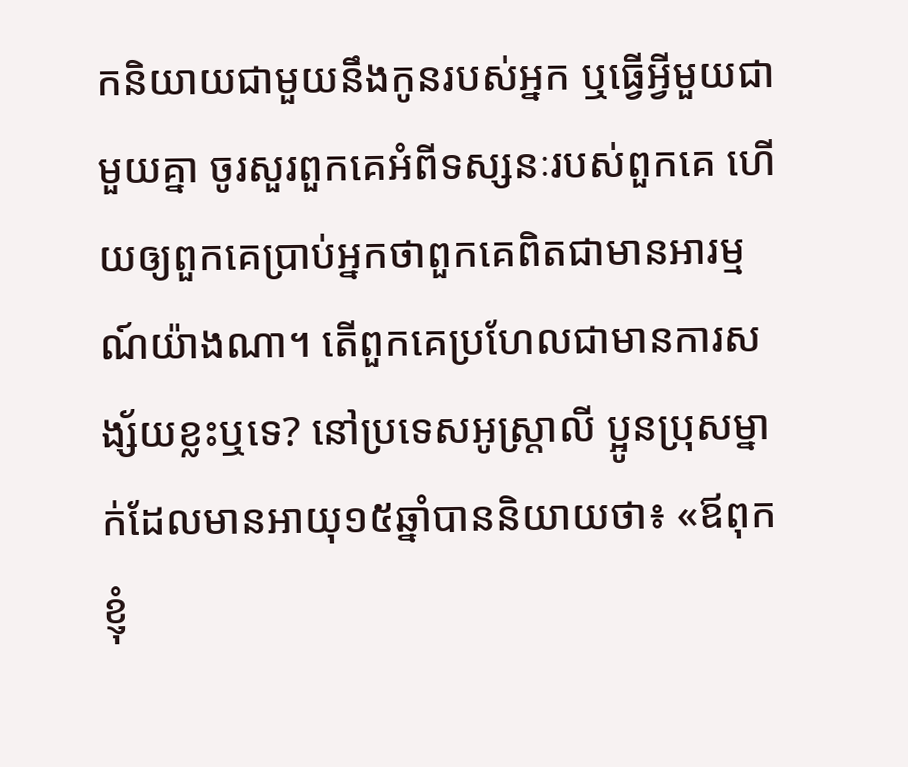កនិយាយជាមួយនឹងកូនរបស់អ្នក ឬធ្វើអ្វីមួយជាមួយគ្នា ចូរសួរពួកគេអំពីទស្សនៈរបស់ពួកគេ ហើយឲ្យពួកគេប្រាប់អ្នកថាពួកគេពិតជាមានអារម្មណ៍យ៉ាងណា។ តើពួកគេប្រហែលជាមានការសង្ស័យខ្លះឬទេ? នៅប្រទេសអូស្ត្រាលី ប្អូនប្រុសម្នាក់ដែលមានអាយុ១៥ឆ្នាំបាននិយាយថា៖ «ឪពុកខ្ញុំ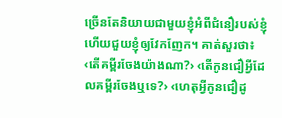ច្រើនតែនិយាយជាមួយខ្ញុំអំពីជំនឿរបស់ខ្ញុំ ហើយជួយខ្ញុំឲ្យវែកញែក។ គាត់សួរថា៖ ‹តើគម្ពីរចែងយ៉ាងណា?› ‹តើកូនជឿអ្វីដែលគម្ពីរចែងឬទេ?› ‹ហេតុអ្វីកូនជឿដូ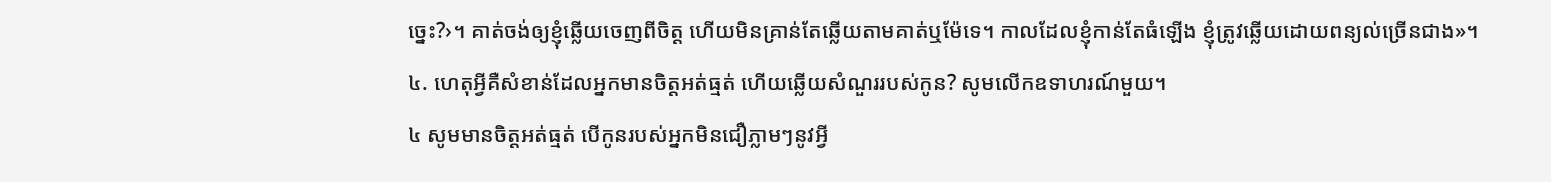ច្នេះ?›។ គាត់ចង់ឲ្យខ្ញុំឆ្លើយចេញពីចិត្ដ ហើយមិនគ្រាន់តែឆ្លើយតាមគាត់ឬម៉ែទេ។ កាលដែលខ្ញុំកាន់តែធំឡើង ខ្ញុំត្រូវឆ្លើយដោយពន្យល់ច្រើនជាង»។
៤. ហេតុអ្វីគឺសំខាន់ដែលអ្នកមានចិត្ដអត់ធ្មត់ ហើយឆ្លើយសំណួររបស់កូន? សូមលើកឧទាហរណ៍មួយ។
៤ សូមមានចិត្ដអត់ធ្មត់ បើកូនរបស់អ្នកមិនជឿភ្លាមៗនូវអ្វី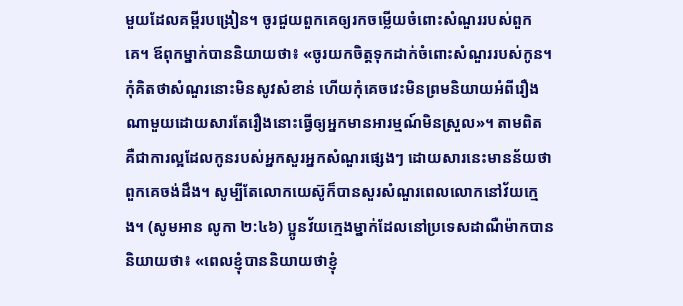មួយដែលគម្ពីរបង្រៀន។ ចូរជួយពួកគេឲ្យរកចម្លើយចំពោះសំណួររបស់ពួកគេ។ ឪពុកម្នាក់បាននិយាយថា៖ «ចូរយកចិត្ដទុកដាក់ចំពោះសំណួររបស់កូន។ កុំគិតថាសំណួរនោះមិនសូវសំខាន់ ហើយកុំគេចវេះមិនព្រមនិយាយអំពីរឿងណាមួយដោយសារតែរឿងនោះធ្វើឲ្យអ្នកមានអារម្មណ៍មិនស្រួល»។ តាមពិត គឺជាការល្អដែលកូនរបស់អ្នកសួរអ្នកសំណួរផ្សេងៗ ដោយសារនេះមានន័យថាពួកគេចង់ដឹង។ សូម្បីតែលោកយេស៊ូក៏បានសួរសំណួរពេលលោកនៅវ័យក្មេង។ (សូមអាន លូកា ២:៤៦) ប្អូនវ័យក្មេងម្នាក់ដែលនៅប្រទេសដាណឺម៉ាកបាននិយាយថា៖ «ពេលខ្ញុំបាននិយាយថាខ្ញុំ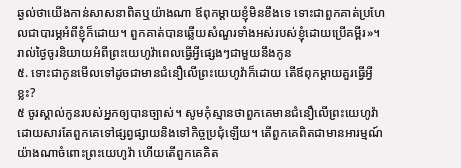ឆ្ងល់ថាយើងកាន់សាសនាពិតឬយ៉ាងណា ឪពុកម្ដាយខ្ញុំមិនខឹងទេ ទោះជាពួកគាត់ប្រហែលជាបារម្ភអំពីខ្ញុំក៏ដោយ។ ពួកគាត់បានឆ្លើយសំណួរទាំងអស់របស់ខ្ញុំដោយប្រើគម្ពីរ»។
រាល់ថ្ងៃចូរនិយាយអំពីព្រះយេហូវ៉ាពេលធ្វើអ្វីផ្សេងៗជាមួយនឹងកូន
៥. ទោះជាកូនមើលទៅដូចជាមានជំនឿលើព្រះយេហូវ៉ាក៏ដោយ តើឪពុកម្ដាយគួរធ្វើអ្វីខ្លះ?
៥ ចូរស្គាល់កូនរបស់អ្នកឲ្យបានច្បាស់។ សូមកុំស្មានថាពួកគេមានជំនឿលើព្រះយេហូវ៉ាដោយសារតែពួកគេទៅផ្សព្វផ្សាយនិងទៅកិច្ចប្រជុំឡើយ។ តើពួកគេពិតជាមានអារម្មណ៍យ៉ាងណាចំពោះព្រះយេហូវ៉ា ហើយតើពួកគេគិត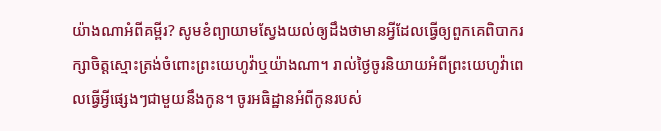យ៉ាងណាអំពីគម្ពីរ? សូមខំព្យាយាមស្វែងយល់ឲ្យដឹងថាមានអ្វីដែលធ្វើឲ្យពួកគេពិបាករក្សាចិត្ដស្មោះត្រង់ចំពោះព្រះយេហូវ៉ាឬយ៉ាងណា។ រាល់ថ្ងៃចូរនិយាយអំពីព្រះយេហូវ៉ាពេលធ្វើអ្វីផ្សេងៗជាមួយនឹងកូន។ ចូរអធិដ្ឋានអំពីកូនរបស់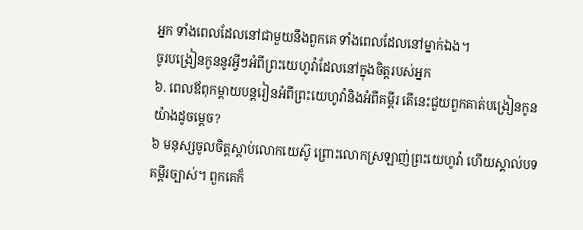អ្នក ទាំងពេលដែលនៅជាមួយនឹងពួកគេ ទាំងពេលដែលនៅម្នាក់ឯង។
ចូរបង្រៀនកូននូវអ្វីៗអំពីព្រះយេហូវ៉ាដែលនៅក្នុងចិត្ដរបស់អ្នក
៦. ពេលឪពុកម្ដាយបន្ដរៀនអំពីព្រះយេហូវ៉ានិងអំពីគម្ពីរ តើនេះជួយពួកគាត់បង្រៀនកូនយ៉ាងដូចម្ដេច?
៦ មនុស្សចូលចិត្ដស្តាប់លោកយេស៊ូ ព្រោះលោកស្រឡាញ់ព្រះយេហូវ៉ា ហើយស្គាល់បទគម្ពីរច្បាស់។ ពួកគេក៏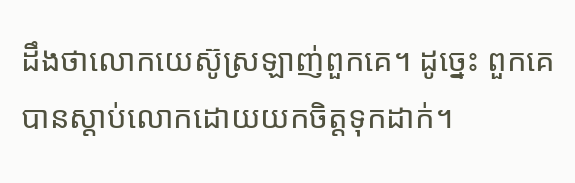ដឹងថាលោកយេស៊ូស្រឡាញ់ពួកគេ។ ដូច្នេះ ពួកគេបានស្តាប់លោកដោយយកចិត្ដទុកដាក់។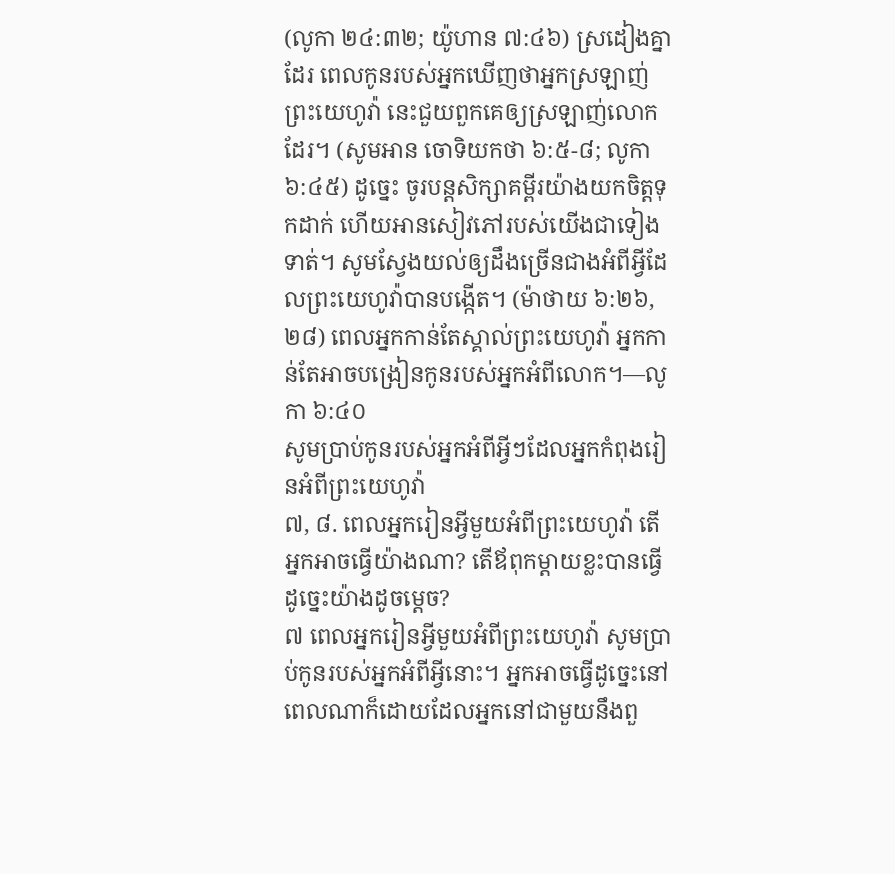(លូកា ២៤:៣២; យ៉ូហាន ៧:៤៦) ស្រដៀងគ្នាដែរ ពេលកូនរបស់អ្នកឃើញថាអ្នកស្រឡាញ់ព្រះយេហូវ៉ា នេះជួយពួកគេឲ្យស្រឡាញ់លោកដែរ។ (សូមអាន ចោទិយកថា ៦:៥-៨; លូកា ៦:៤៥) ដូច្នេះ ចូរបន្ដសិក្សាគម្ពីរយ៉ាងយកចិត្ដទុកដាក់ ហើយអានសៀវភៅរបស់យើងជាទៀងទាត់។ សូមស្វែងយល់ឲ្យដឹងច្រើនជាងអំពីអ្វីដែលព្រះយេហូវ៉ាបានបង្កើត។ (ម៉ាថាយ ៦:២៦, ២៨) ពេលអ្នកកាន់តែស្គាល់ព្រះយេហូវ៉ា អ្នកកាន់តែអាចបង្រៀនកូនរបស់អ្នកអំពីលោក។—លូកា ៦:៤០
សូមប្រាប់កូនរបស់អ្នកអំពីអ្វីៗដែលអ្នកកំពុងរៀនអំពីព្រះយេហូវ៉ា
៧, ៨. ពេលអ្នករៀនអ្វីមួយអំពីព្រះយេហូវ៉ា តើអ្នកអាចធ្វើយ៉ាងណា? តើឪពុកម្ដាយខ្លះបានធ្វើដូច្នេះយ៉ាងដូចម្ដេច?
៧ ពេលអ្នករៀនអ្វីមួយអំពីព្រះយេហូវ៉ា សូមប្រាប់កូនរបស់អ្នកអំពីអ្វីនោះ។ អ្នកអាចធ្វើដូច្នេះនៅពេលណាក៏ដោយដែលអ្នកនៅជាមួយនឹងពួ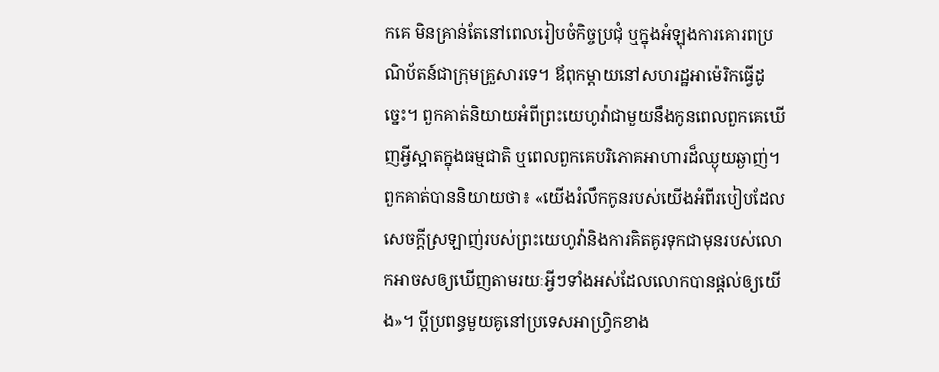កគេ មិនគ្រាន់តែនៅពេលរៀបចំកិច្ចប្រជុំ ឬក្នុងអំឡុងការគោរពប្រណិប័តន៍ជាក្រុមគ្រួសារទេ។ ឪពុកម្ដាយនៅសហរដ្ឋអាម៉េរិកធ្វើដូច្នេះ។ ពួកគាត់និយាយអំពីព្រះយេហូវ៉ាជាមួយនឹងកូនពេលពួកគេឃើញអ្វីស្អាតក្នុងធម្មជាតិ ឬពេលពួកគេបរិភោគអាហារដ៏ឈ្ងុយឆ្ងាញ់។ ពួកគាត់បាននិយាយថា៖ «យើងរំលឹកកូនរបស់យើងអំពីរបៀបដែលសេចក្ដីស្រឡាញ់របស់ព្រះយេហូវ៉ានិងការគិតគូរទុកជាមុនរបស់លោកអាចសឲ្យឃើញតាមរយៈអ្វីៗទាំងអស់ដែលលោកបានផ្ដល់ឲ្យយើង»។ ប្ដីប្រពន្ធមួយគូនៅប្រទេសអាហ្វ្រិកខាង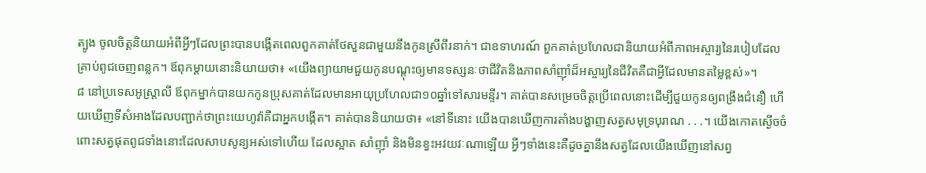ត្បូង ចូលចិត្ដនិយាយអំពីអ្វីៗដែលព្រះបានបង្កើតពេលពួកគាត់ថែសួនជាមួយនឹងកូនស្រីពីរនាក់។ ជាឧទាហរណ៍ ពួកគាត់ប្រហែលជានិយាយអំពីភាពអស្ចារ្យនៃរបៀបដែលគ្រាប់ពូជចេញពន្លក។ ឪពុកម្ដាយនោះនិយាយថា៖ «យើងព្យាយាមជួយកូនបណ្ដុះឲ្យមានទស្សនៈថាជីវិតនិងភាពសាំញ៉ាំដ៏អស្ចារ្យនៃជីវិតគឺជាអ្វីដែលមានតម្លៃខ្ពស់»។
៨ នៅប្រទេសអូស្ត្រាលី ឪពុកម្នាក់បានយកកូនប្រុសគាត់ដែលមានអាយុប្រហែលជា១០ឆ្នាំទៅសារមន្ទីរ។ គាត់បានសម្រេចចិត្ដប្រើពេលនោះដើម្បីជួយកូនឲ្យពង្រឹងជំនឿ ហើយឃើញទីសំអាងដែលបញ្ជាក់ថាព្រះយេហូវ៉ាគឺជាអ្នកបង្កើត។ គាត់បាននិយាយថា៖ «នៅទីនោះ យើងបានឃើញការតាំងបង្ហាញសត្វសមុទ្របុរាណ . . .។ យើងកោតស្ងើចចំពោះសត្វផុតពូជទាំងនោះដែលសាបសូន្យអស់ទៅហើយ ដែលស្អាត សាំញ៉ាំ និងមិនខ្វះអវយវៈណាឡើយ អ្វីៗទាំងនេះគឺដូចគ្នានឹងសត្វដែលយើងឃើញនៅសព្វ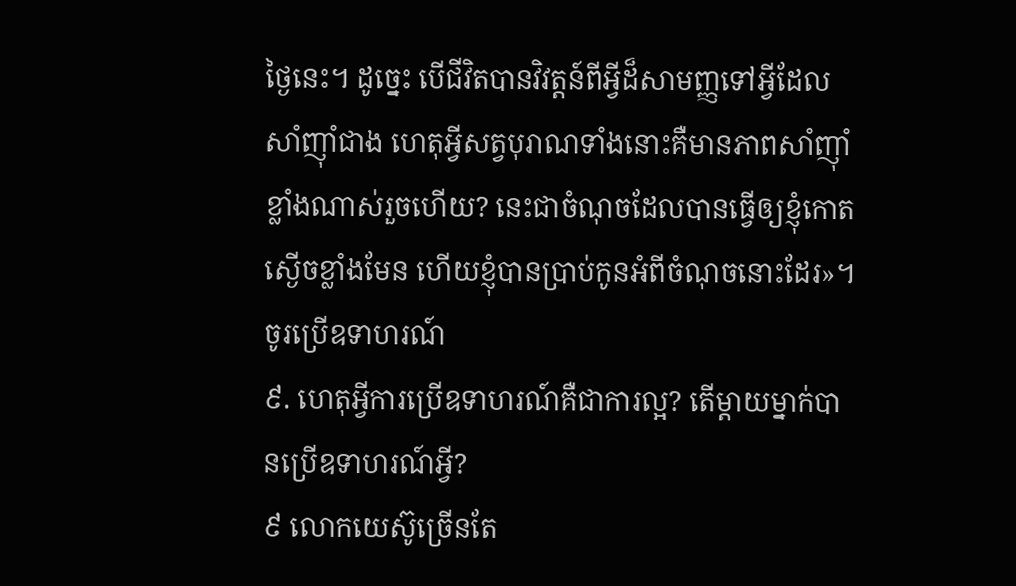ថ្ងៃនេះ។ ដូច្នេះ បើជីវិតបានវិវត្ដន៍ពីអ្វីដ៏សាមញ្ញទៅអ្វីដែលសាំញ៉ាំជាង ហេតុអ្វីសត្វបុរាណទាំងនោះគឺមានភាពសាំញ៉ាំខ្លាំងណាស់រួចហើយ? នេះជាចំណុចដែលបានធ្វើឲ្យខ្ញុំកោតស្ងើចខ្លាំងមែន ហើយខ្ញុំបានប្រាប់កូនអំពីចំណុចនោះដែរ»។
ចូរប្រើឧទាហរណ៍
៩. ហេតុអ្វីការប្រើឧទាហរណ៍គឺជាការល្អ? តើម្ដាយម្នាក់បានប្រើឧទាហរណ៍អ្វី?
៩ លោកយេស៊ូច្រើនតែ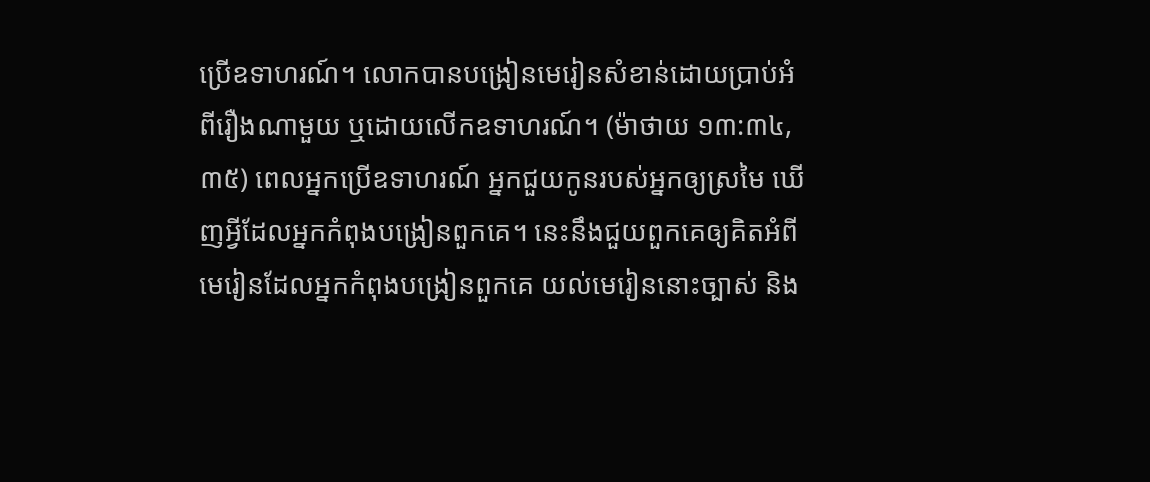ប្រើឧទាហរណ៍។ លោកបានបង្រៀនមេរៀនសំខាន់ដោយប្រាប់អំពីរឿងណាមួយ ឬដោយលើកឧទាហរណ៍។ (ម៉ាថាយ ១៣:៣៤, ៣៥) ពេលអ្នកប្រើឧទាហរណ៍ អ្នកជួយកូនរបស់អ្នកឲ្យស្រមៃ ឃើញអ្វីដែលអ្នកកំពុងបង្រៀនពួកគេ។ នេះនឹងជួយពួកគេឲ្យគិតអំពីមេរៀនដែលអ្នកកំពុងបង្រៀនពួកគេ យល់មេរៀននោះច្បាស់ និង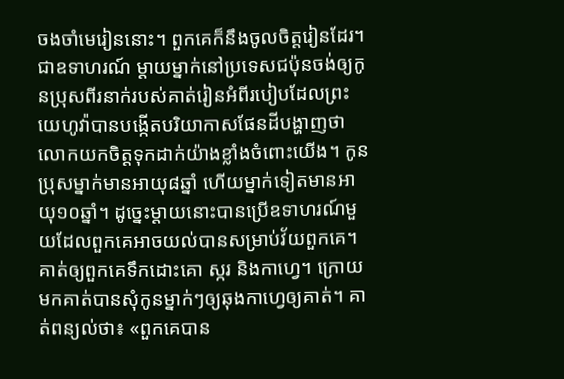ចងចាំមេរៀននោះ។ ពួកគេក៏នឹងចូលចិត្ដរៀនដែរ។ ជាឧទាហរណ៍ ម្ដាយម្នាក់នៅប្រទេសជប៉ុនចង់ឲ្យកូនប្រុសពីរនាក់របស់គាត់រៀនអំពីរបៀបដែលព្រះយេហូវ៉ាបានបង្កើតបរិយាកាសផែនដីបង្ហាញថាលោកយកចិត្ដទុកដាក់យ៉ាងខ្លាំងចំពោះយើង។ កូនប្រុសម្នាក់មានអាយុ៨ឆ្នាំ ហើយម្នាក់ទៀតមានអាយុ១០ឆ្នាំ។ ដូច្នេះម្ដាយនោះបានប្រើឧទាហរណ៍មួយដែលពួកគេអាចយល់បានសម្រាប់វ័យពួកគេ។ គាត់ឲ្យពួកគេទឹកដោះគោ ស្ករ និងកាហ្វេ។ ក្រោយមកគាត់បានសុំកូនម្នាក់ៗឲ្យឆុងកាហ្វេឲ្យគាត់។ គាត់ពន្យល់ថា៖ «ពួកគេបាន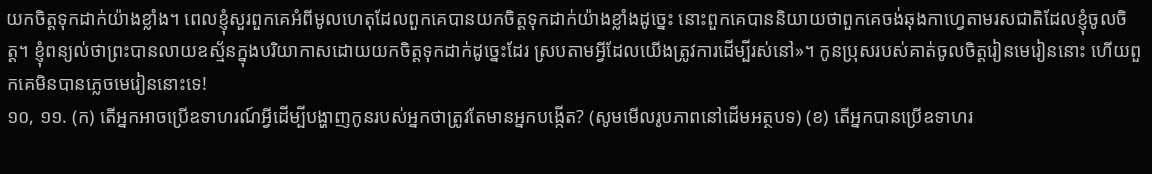យកចិត្ដទុកដាក់យ៉ាងខ្លាំង។ ពេលខ្ញុំសួរពួកគេអំពីមូលហេតុដែលពួកគេបានយកចិត្ដទុកដាក់យ៉ាងខ្លាំងដូច្នេះ នោះពួកគេបាននិយាយថាពួកគេចង់ឆុងកាហ្វេតាមរសជាតិដែលខ្ញុំចូលចិត្ដ។ ខ្ញុំពន្យល់ថាព្រះបានលាយឧស្ម័នក្នុងបរិយាកាសដោយយកចិត្ដទុកដាក់ដូច្នេះដែរ ស្របតាមអ្វីដែលយើងត្រូវការដើម្បីរស់នៅ»។ កូនប្រុសរបស់គាត់ចូលចិត្ដរៀនមេរៀននោះ ហើយពួកគេមិនបានភ្លេចមេរៀននោះទេ!
១០, ១១. (ក) តើអ្នកអាចប្រើឧទាហរណ៍អ្វីដើម្បីបង្ហាញកូនរបស់អ្នកថាត្រូវតែមានអ្នកបង្កើត? (សូមមើលរូបភាពនៅដើមអត្ថបទ) (ខ) តើអ្នកបានប្រើឧទាហរ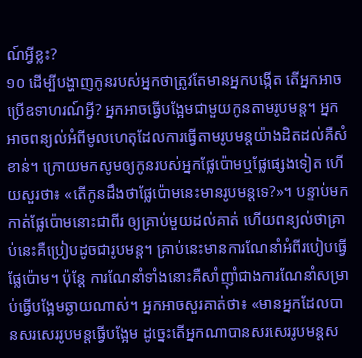ណ៍អ្វីខ្លះ?
១០ ដើម្បីបង្ហាញកូនរបស់អ្នកថាត្រូវតែមានអ្នកបង្កើត តើអ្នកអាចប្រើឧទាហរណ៍អ្វី? អ្នកអាចធ្វើបង្អែមជាមួយកូនតាមរូបមន្ដ។ អ្នកអាចពន្យល់អំពីមូលហេតុដែលការធ្វើតាមរូបមន្ដយ៉ាងដិតដល់គឺសំខាន់។ ក្រោយមកសូមឲ្យកូនរបស់អ្នកផ្លែប៉ោមឬផ្លែផ្សេងទៀត ហើយសួរថា៖ «តើកូនដឹងថាផ្លែប៉ោមនេះមានរូបមន្ដទេ?»។ បន្ទាប់មក កាត់ផ្លែប៉ោមនោះជាពីរ ឲ្យគ្រាប់មួយដល់គាត់ ហើយពន្យល់ថាគ្រាប់នេះគឺប្រៀបដូចជារូបមន្ដ។ គ្រាប់នេះមានការណែនាំអំពីរបៀបធ្វើផ្លែប៉ោម។ ប៉ុន្ដែ ការណែនាំទាំងនោះគឺសាំញ៉ាំជាងការណែនាំសម្រាប់ធ្វើបង្អែមឆ្ងាយណាស់។ អ្នកអាចសួរគាត់ថា៖ «មានអ្នកដែលបានសរសេររូបមន្ដធ្វើបង្អែម ដូច្នេះតើអ្នកណាបានសរសេររូបមន្ដស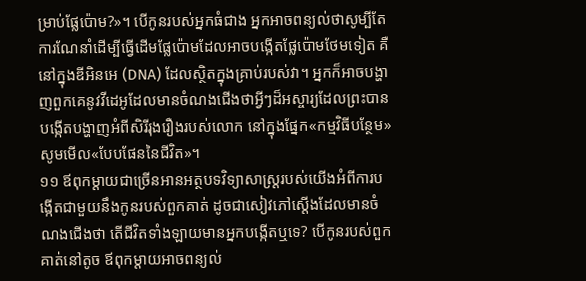ម្រាប់ផ្លែប៉ោម?»។ បើកូនរបស់អ្នកធំជាង អ្នកអាចពន្យល់ថាសូម្បីតែការណែនាំដើម្បីធ្វើដើមផ្លែប៉ោមដែលអាចបង្កើតផ្លែប៉ោមថែមទៀត គឺនៅក្នុងឌីអិនអេ (DNA) ដែលស្ថិតក្នុងគ្រាប់របស់វា។ អ្នកក៏អាចបង្ហាញពួកគេនូវវីដេអូដែលមានចំណងជើងថាអ្វីៗដ៏អស្ចារ្យដែលព្រះបានបង្កើតបង្ហាញអំពីសិរីរុងរឿងរបស់លោក នៅក្នុងផ្នែក«កម្មវិធីបន្ថែម» សូមមើល«បែបផែននៃជីវិត»។
១១ ឪពុកម្ដាយជាច្រើនអានអត្ថបទវិទ្យាសាស្ដ្ររបស់យើងអំពីការបង្កើតជាមួយនឹងកូនរបស់ពួកគាត់ ដូចជាសៀវភៅស្ដើងដែលមានចំណងជើងថា តើជីវិតទាំងឡាយមានអ្នកបង្កើតឬទេ? បើកូនរបស់ពួកគាត់នៅតូច ឪពុកម្ដាយអាចពន្យល់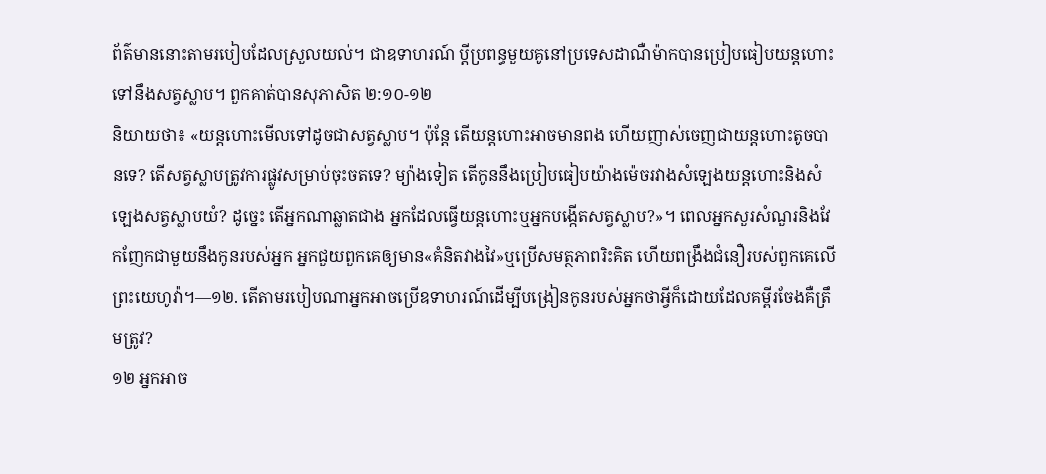ព័ត៌មាននោះតាមរបៀបដែលស្រួលយល់។ ជាឧទាហរណ៍ ប្ដីប្រពន្ធមួយគូនៅប្រទេសដាណឺម៉ាកបានប្រៀបធៀបយន្ដហោះទៅនឹងសត្វស្លាប។ ពួកគាត់បានសុភាសិត ២:១០-១២
និយាយថា៖ «យន្ដហោះមើលទៅដូចជាសត្វស្លាប។ ប៉ុន្ដែ តើយន្ដហោះអាចមានពង ហើយញាស់ចេញជាយន្ដហោះតូចបានទេ? តើសត្វស្លាបត្រូវការផ្លូវសម្រាប់ចុះចតទេ? ម្យ៉ាងទៀត តើកូននឹងប្រៀបធៀបយ៉ាងម៉េចរវាងសំឡេងយន្ដហោះនិងសំឡេងសត្វស្លាបយំ? ដូច្នេះ តើអ្នកណាឆ្លាតជាង អ្នកដែលធ្វើយន្ដហោះឬអ្នកបង្កើតសត្វស្លាប?»។ ពេលអ្នកសួរសំណួរនិងវែកញែកជាមួយនឹងកូនរបស់អ្នក អ្នកជួយពួកគេឲ្យមាន«គំនិតវាងវៃ»ឬប្រើសមត្ថភាពរិះគិត ហើយពង្រឹងជំនឿរបស់ពួកគេលើព្រះយេហូវ៉ា។—១២. តើតាមរបៀបណាអ្នកអាចប្រើឧទាហរណ៍ដើម្បីបង្រៀនកូនរបស់អ្នកថាអ្វីក៏ដោយដែលគម្ពីរចែងគឺត្រឹមត្រូវ?
១២ អ្នកអាច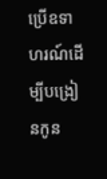ប្រើឧទាហរណ៍ដើម្បីបង្រៀនកូន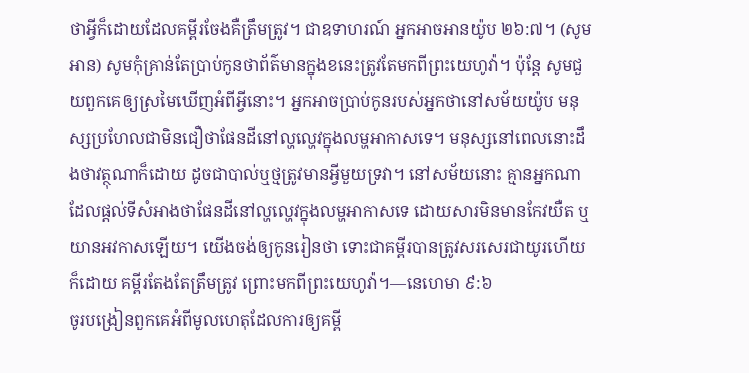ថាអ្វីក៏ដោយដែលគម្ពីរចែងគឺត្រឹមត្រូវ។ ជាឧទាហរណ៍ អ្នកអាចអានយ៉ូប ២៦:៧។ (សូមអាន) សូមកុំគ្រាន់តែប្រាប់កូនថាព័ត៌មានក្នុងខនេះត្រូវតែមកពីព្រះយេហូវ៉ា។ ប៉ុន្ដែ សូមជួយពួកគេឲ្យស្រមៃឃើញអំពីអ្វីនោះ។ អ្នកអាចប្រាប់កូនរបស់អ្នកថានៅសម័យយ៉ូប មនុស្សប្រហែលជាមិនជឿថាផែនដីនៅល្ហល្ហេវក្នុងលម្ហអាកាសទេ។ មនុស្សនៅពេលនោះដឹងថាវត្ថុណាក៏ដោយ ដូចជាបាល់ឬថ្មត្រូវមានអ្វីមួយទ្រវា។ នៅសម័យនោះ គ្មានអ្នកណាដែលផ្ដល់ទីសំអាងថាផែនដីនៅល្ហល្ហេវក្នុងលម្ហអាកាសទេ ដោយសារមិនមានកែវយឺត ឬយានអវកាសឡើយ។ យើងចង់ឲ្យកូនរៀនថា ទោះជាគម្ពីរបានត្រូវសរសេរជាយូរហើយក៏ដោយ គម្ពីរតែងតែត្រឹមត្រូវ ព្រោះមកពីព្រះយេហូវ៉ា។—នេហេមា ៩:៦
ចូរបង្រៀនពួកគេអំពីមូលហេតុដែលការឲ្យគម្ពី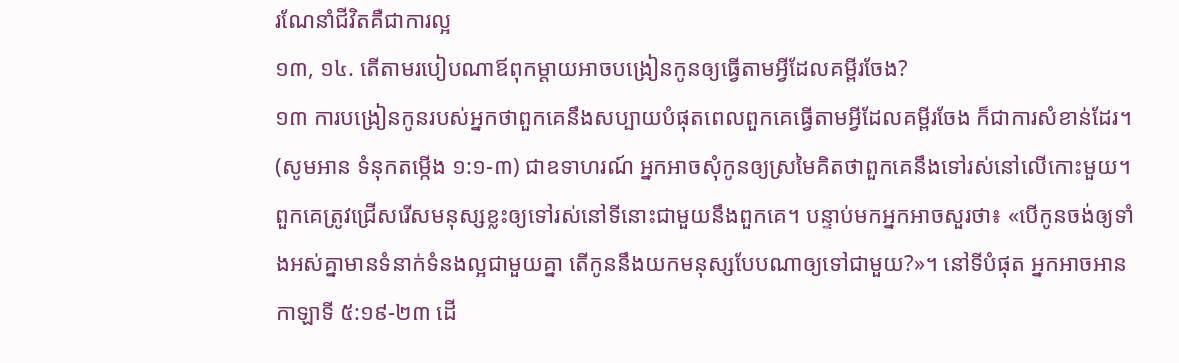រណែនាំជីវិតគឺជាការល្អ
១៣, ១៤. តើតាមរបៀបណាឪពុកម្ដាយអាចបង្រៀនកូនឲ្យធ្វើតាមអ្វីដែលគម្ពីរចែង?
១៣ ការបង្រៀនកូនរបស់អ្នកថាពួកគេនឹងសប្បាយបំផុតពេលពួកគេធ្វើតាមអ្វីដែលគម្ពីរចែង ក៏ជាការសំខាន់ដែរ។ (សូមអាន ទំនុកតម្កើង ១:១-៣) ជាឧទាហរណ៍ អ្នកអាចសុំកូនឲ្យស្រមៃគិតថាពួកគេនឹងទៅរស់នៅលើកោះមួយ។ ពួកគេត្រូវជ្រើសរើសមនុស្សខ្លះឲ្យទៅរស់នៅទីនោះជាមួយនឹងពួកគេ។ បន្ទាប់មកអ្នកអាចសួរថា៖ «បើកូនចង់ឲ្យទាំងអស់គ្នាមានទំនាក់ទំនងល្អជាមួយគ្នា តើកូននឹងយកមនុស្សបែបណាឲ្យទៅជាមួយ?»។ នៅទីបំផុត អ្នកអាចអានកាឡាទី ៥:១៩-២៣ ដើ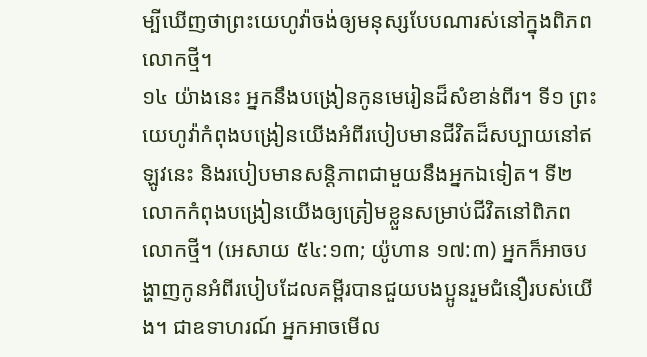ម្បីឃើញថាព្រះយេហូវ៉ាចង់ឲ្យមនុស្សបែបណារស់នៅក្នុងពិភពលោកថ្មី។
១៤ យ៉ាងនេះ អ្នកនឹងបង្រៀនកូនមេរៀនដ៏សំខាន់ពីរ។ ទី១ ព្រះយេហូវ៉ាកំពុងបង្រៀនយើងអំពីរបៀបមានជីវិតដ៏សប្បាយនៅឥឡូវនេះ និងរបៀបមានសន្ដិភាពជាមួយនឹងអ្នកឯទៀត។ ទី២ លោកកំពុងបង្រៀនយើងឲ្យត្រៀមខ្លួនសម្រាប់ជីវិតនៅពិភពលោកថ្មី។ (អេសាយ ៥៤:១៣; យ៉ូហាន ១៧:៣) អ្នកក៏អាចបង្ហាញកូនអំពីរបៀបដែលគម្ពីរបានជួយបងប្អូនរួមជំនឿរបស់យើង។ ជាឧទាហរណ៍ អ្នកអាចមើល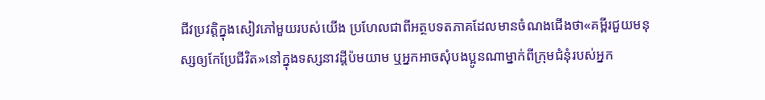ជីវប្រវត្ដិក្នុងសៀវភៅមួយរបស់យើង ប្រហែលជាពីអត្ថបទតភាគដែលមានចំណងជើងថា«គម្ពីរជួយមនុស្សឲ្យកែប្រែជីវិត»នៅក្នុងទស្សនាវដ្ដីប៉មយាម ឬអ្នកអាចសុំបងប្អូនណាម្នាក់ពីក្រុមជំនុំរបស់អ្នក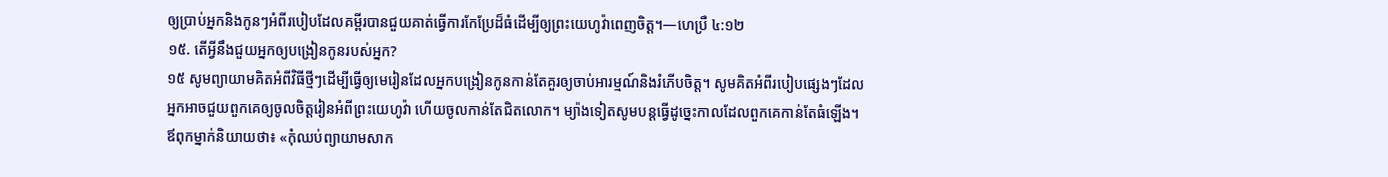ឲ្យប្រាប់អ្នកនិងកូនៗអំពីរបៀបដែលគម្ពីរបានជួយគាត់ធ្វើការកែប្រែដ៏ធំដើម្បីឲ្យព្រះយេហូវ៉ាពេញចិត្ដ។—ហេប្រឺ ៤:១២
១៥. តើអ្វីនឹងជួយអ្នកឲ្យបង្រៀនកូនរបស់អ្នក?
១៥ សូមព្យាយាមគិតអំពីវិធីថ្មីៗដើម្បីធ្វើឲ្យមេរៀនដែលអ្នកបង្រៀនកូនកាន់តែគួរឲ្យចាប់អារម្មណ៍និងរំភើបចិត្ដ។ សូមគិតអំពីរបៀបផ្សេងៗដែលអ្នកអាចជួយពួកគេឲ្យចូលចិត្ដរៀនអំពីព្រះយេហូវ៉ា ហើយចូលកាន់តែជិតលោក។ ម្យ៉ាងទៀតសូមបន្ដធ្វើដូច្នេះកាលដែលពួកគេកាន់តែធំឡើង។ ឪពុកម្នាក់និយាយថា៖ «កុំឈប់ព្យាយាមសាក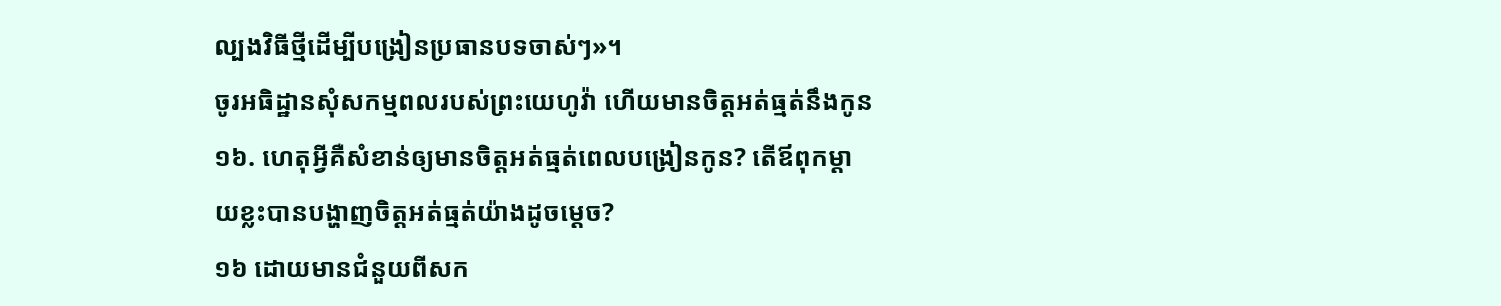ល្បងវិធីថ្មីដើម្បីបង្រៀនប្រធានបទចាស់ៗ»។
ចូរអធិដ្ឋានសុំសកម្មពលរបស់ព្រះយេហូវ៉ា ហើយមានចិត្ដអត់ធ្មត់នឹងកូន
១៦. ហេតុអ្វីគឺសំខាន់ឲ្យមានចិត្ដអត់ធ្មត់ពេលបង្រៀនកូន? តើឪពុកម្ដាយខ្លះបានបង្ហាញចិត្ដអត់ធ្មត់យ៉ាងដូចម្ដេច?
១៦ ដោយមានជំនួយពីសក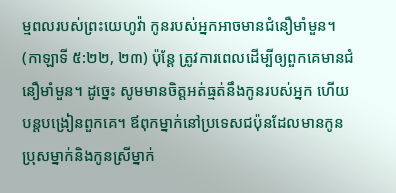ម្មពលរបស់ព្រះយេហូវ៉ា កូនរបស់អ្នកអាចមានជំនឿមាំមួន។ (កាឡាទី ៥:២២, ២៣) ប៉ុន្ដែ ត្រូវការពេលដើម្បីឲ្យពួកគេមានជំនឿមាំមួន។ ដូច្នេះ សូមមានចិត្ដអត់ធ្មត់នឹងកូនរបស់អ្នក ហើយបន្ដបង្រៀនពួកគេ។ ឪពុកម្នាក់នៅប្រទេសជប៉ុនដែលមានកូនប្រុសម្នាក់និងកូនស្រីម្នាក់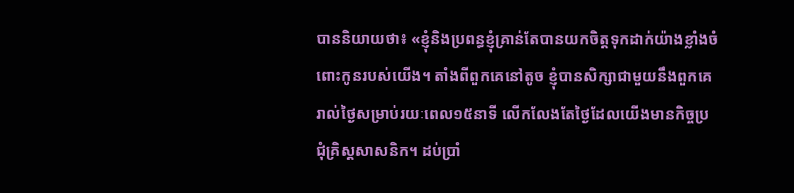បាននិយាយថា៖ «ខ្ញុំនិងប្រពន្ធខ្ញុំគ្រាន់តែបានយកចិត្ដទុកដាក់យ៉ាងខ្លាំងចំពោះកូនរបស់យើង។ តាំងពីពួកគេនៅតូច ខ្ញុំបានសិក្សាជាមួយនឹងពួកគេរាល់ថ្ងៃសម្រាប់រយៈពេល១៥នាទី លើកលែងតែថ្ងៃដែលយើងមានកិច្ចប្រជុំគ្រិស្ដសាសនិក។ ដប់ប្រាំ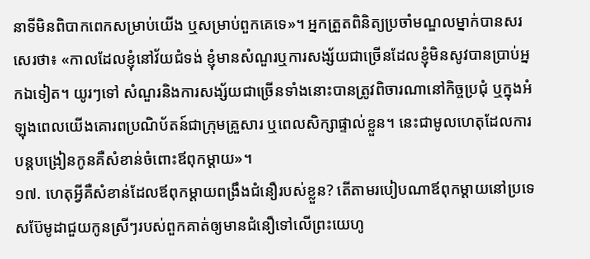នាទីមិនពិបាកពេកសម្រាប់យើង ឬសម្រាប់ពួកគេទេ»។ អ្នកត្រួតពិនិត្យប្រចាំមណ្ឌលម្នាក់បានសរសេរថា៖ «កាលដែលខ្ញុំនៅវ័យជំទង់ ខ្ញុំមានសំណួរឬការសង្ស័យជាច្រើនដែលខ្ញុំមិនសូវបានប្រាប់អ្នកឯទៀត។ យូរៗទៅ សំណួរនិងការសង្ស័យជាច្រើនទាំងនោះបានត្រូវពិចារណានៅកិច្ចប្រជុំ ឬក្នុងអំឡុងពេលយើងគោរពប្រណិប័តន៍ជាក្រុមគ្រួសារ ឬពេលសិក្សាផ្ទាល់ខ្លួន។ នេះជាមូលហេតុដែលការបន្ដបង្រៀនកូនគឺសំខាន់ចំពោះឪពុកម្ដាយ»។
១៧. ហេតុអ្វីគឺសំខាន់ដែលឪពុកម្ដាយពង្រឹងជំនឿរបស់ខ្លួន? តើតាមរបៀបណាឪពុកម្ដាយនៅប្រទេសប៊ែមូដាជួយកូនស្រីៗរបស់ពួកគាត់ឲ្យមានជំនឿទៅលើព្រះយេហូ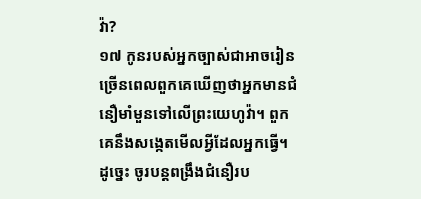វ៉ា?
១៧ កូនរបស់អ្នកច្បាស់ជាអាចរៀនច្រើនពេលពួកគេឃើញថាអ្នកមានជំនឿមាំមួនទៅលើព្រះយេហូវ៉ា។ ពួកគេនឹងសង្កេតមើលអ្វីដែលអ្នកធ្វើ។ ដូច្នេះ ចូរបន្ដពង្រឹងជំនឿរប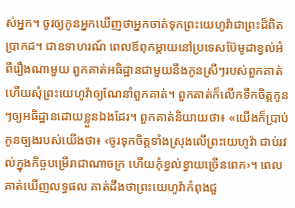ស់អ្នក។ ចូរឲ្យកូនអ្នកឃើញថាអ្នកចាត់ទុកព្រះយេហូវ៉ាជាព្រះដ៏ពិតប្រាកដ។ ជាឧទាហរណ៍ ពេលឪពុកម្ដាយនៅប្រទេសប៊ែមូដាខ្វល់អំពីរឿងណាមួយ ពួកគាត់អធិដ្ឋានជាមួយនឹងកូនស្រីៗរបស់ពួកគាត់ ហើយសុំព្រះយេហូវ៉ាឲ្យណែនាំពួកគាត់។ ពួកគាត់ក៏លើកទឹកចិត្ដកូនៗឲ្យអធិដ្ឋានដោយខ្លួនឯងដែរ។ ពួកគាត់និយាយថា៖ «យើងក៏ប្រាប់កូនច្បងរបស់យើងថា៖ ‹ចូរទុកចិត្ដទាំងស្រុងលើព្រះយេហូវ៉ា ជាប់រវល់ក្នុងកិច្ចបម្រើរាជាណាចក្រ ហើយកុំខ្វល់ខ្វាយច្រើនពេក›។ ពេលគាត់ឃើញលទ្ធផល គាត់ដឹងថាព្រះយេហូវ៉ាកំពុងជួ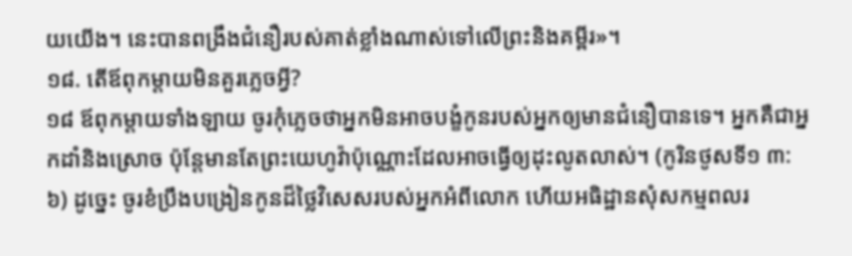យយើង។ នេះបានពង្រឹងជំនឿរបស់គាត់ខ្លាំងណាស់ទៅលើព្រះនិងគម្ពីរ»។
១៨. តើឪពុកម្ដាយមិនគួរភ្លេចអ្វី?
១៨ ឪពុកម្ដាយទាំងឡាយ ចូរកុំភ្លេចថាអ្នកមិនអាចបង្ខំកូនរបស់អ្នកឲ្យមានជំនឿបានទេ។ អ្នកគឺជាអ្នកដាំនិងស្រោច ប៉ុន្ដែមានតែព្រះយេហូវ៉ាប៉ុណ្ណោះដែលអាចធ្វើឲ្យដុះលូតលាស់។ (កូរិនថូសទី១ ៣:៦) ដូច្នេះ ចូរខំប្រឹងបង្រៀនកូនដ៏ថ្លៃវិសេសរបស់អ្នកអំពីលោក ហើយអធិដ្ឋានសុំសកម្មពលរ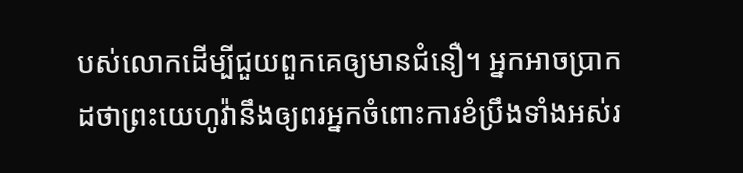បស់លោកដើម្បីជួយពួកគេឲ្យមានជំនឿ។ អ្នកអាចប្រាកដថាព្រះយេហូវ៉ានឹងឲ្យពរអ្នកចំពោះការខំប្រឹងទាំងអស់រ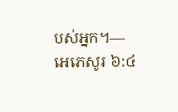បស់អ្នក។—អេភេសូរ ៦:៤